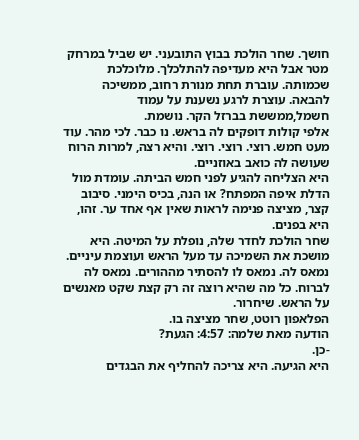חושך. שחר הולכת בבוץ התובעני. יש שביל במרחק מטר אבל היא מעדיפה להתלכלך. מלוכלכת שכמותה. עוברת תחת מנורת רחוב, ממשיכה להבאה. עוצרת לרגע נשענת על עמוד חשמל,ממששת בברזל הקר. נושמת.
אלפי קולות דופקים לה בראש. נו כבר. לכי מהר. עוד מעט חמש. רוצי. רוצי. רוצי. והיא רצה, למרות הרוח שעושה לה כואב באוזניים.
היא הצליחה להגיע לפני חמש הביתה. עומדת מול הדלת איפה המפתח? או הנה, בכיס הימני. סיבוב קצר, מציצה פנימה לראות שאין אף אחד ער. זהו, היא בפנים.
שחר הולכת לחדר שלה, נופלת על המיטה. היא מושכת את השמיכה עד מעל הראש ועוצמת עיניים. נמאס לה. נמאס לו להסתיר מההורים. נמאס לה לברוח. כל מה שהיא רוצה זה רק קצת שקט מאנשים על הראש. שיחרור.
הפלאפון רוטט, שחר מציצה בו.
הודעה מאת שלמה: 4:57: הגעת?
-כן.
היא הגיעה. היא צריכה להחליף את הבגדים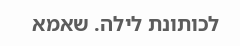לכותונת לילה. שאמא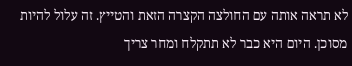לא תראה אותה עם החולצה הקצרה הזאת והטייץ. זה עלול להיות מסוכן. היום היא כבר לא תתקלח ומחר צריך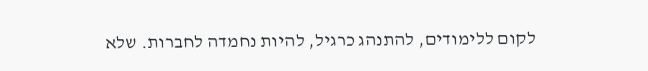לקום ללימודים, להתנהג כרגיל, להיות נחמדה לחברות. שלא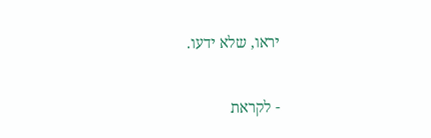יראו, שלא ידעו.

- לקראת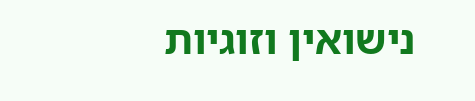נישואין וזוגיות